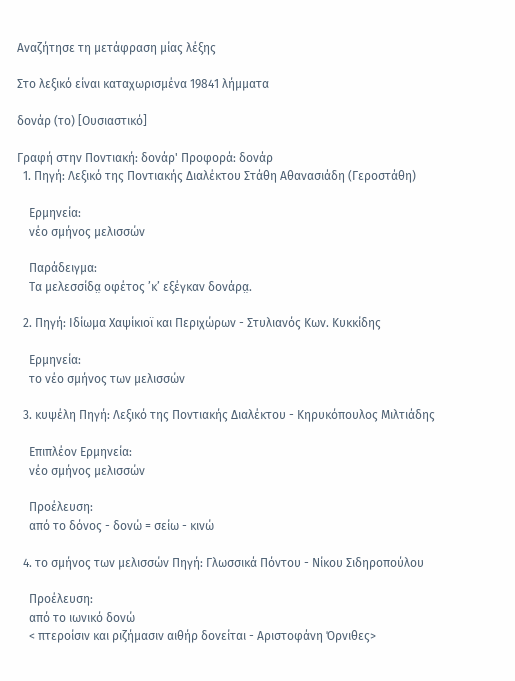Αναζήτησε τη μετάφραση μίας λέξης

Στο λεξικό είναι καταχωρισμένα 19841 λήμματα

δονάρ (το) [Ουσιαστικό]

Γραφή στην Ποντιακή: δονάρ' Προφορά: δονάρ
  1. Πηγή: Λεξικό της Ποντιακής Διαλέκτου Στάθη Αθανασιάδη (Γεροστάθη)

    Ερμηνεία:
    νέο σμήνος μελισσών

    Παράδειγμα:
    Τα μελεσσίδα̤ οφέτος ’κ’ εξέγκαν δονάρα̤.

  2. Πηγή: Ιδίωμα Χαψίκιοϊ και Περιχώρων - Στυλιανός Κων. Κυκκίδης

    Ερμηνεία:
    το νέο σμήνος των μελισσών

  3. κυψέλη Πηγή: Λεξικό της Ποντιακής Διαλέκτου - Κηρυκόπουλος Μιλτιάδης

    Επιπλέον Ερμηνεία:
    νέο σμήνος μελισσών

    Προέλευση:
    από το δόνος - δονώ = σείω - κινώ

  4. το σμήνος των μελισσών Πηγή: Γλωσσικά Πόντου - Νίκου Σιδηροπούλου

    Προέλευση:
    από το ιωνικό δονώ
    < πτεροίσιν και ριζήμασιν αιθήρ δονείται - Αριστοφάνη Όρνιθες>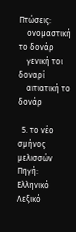Πτώσεις:
    ονομαστική το δονάρ
    γενική τοι δοναρί
    αιτιατική το δονάρ

  5. το νέο σμήνος μελισσών Πηγή: Ελληνικό Λεξικό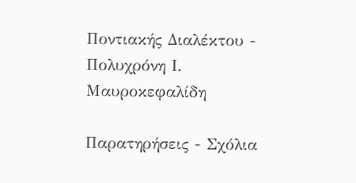Ποντιακής Διαλέκτου - Πολυχρόνη Ι. Μαυροκεφαλίδη

Παρατηρήσεις - Σχόλια